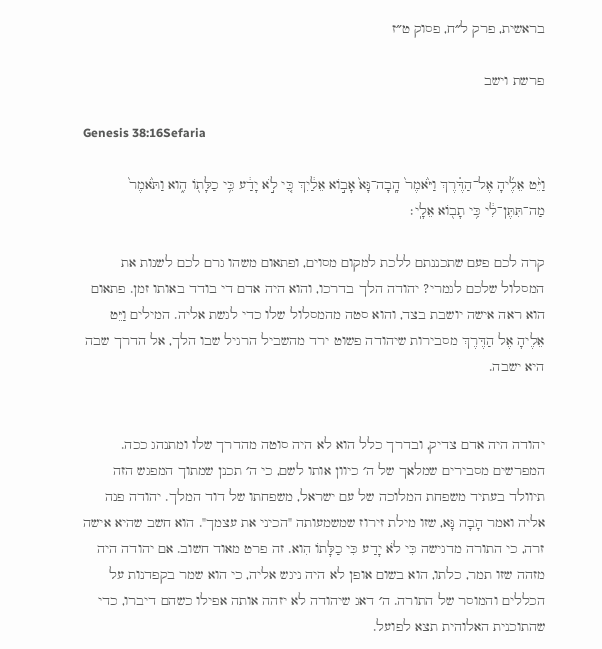בראשית, פרק ל״ח, פסוק ט״ז

פרשת וישב

Genesis 38:16Sefaria

וַיֵּ֨ט אֵלֶ֜יהָ אֶל־הַדֶּ֗רֶךְ וַיֹּ֙אמֶר֙ הָֽבָה־נָּא֙ אָב֣וֹא אֵלַ֔יִךְ כִּ֚י לֹ֣א יָדַ֔ע כִּ֥י כַלָּת֖וֹ הִ֑וא וַתֹּ֙אמֶר֙ מַה־תִּתֶּן־לִ֔י כִּ֥י תָב֖וֹא אֵלָֽי׃

קרה לכם פעם שתכננתם ללכת למקום מסוים, ופתאום משהו גרם לכם לשנות את המסלול שלכם לגמרי? יהודה הלך בדרכו, והוא היה אדם די בודד באותו זמן. פתאום הוא ראה אישה יושבת בצד, והוא סטה מהמסלול שלו כדי לגשת אליה. המילים וַיֵּט אֵלֶיהָ אֶל הַדֶּרֶךְ מסבירות שיהודה פשוט ירד מהשביל הרגיל שבו הלך, אל הדרך שבה היא ישבה.


יהודה היה אדם צדיק, ובדרך כלל הוא לא היה סוטה מהדרך שלו ומתנהג ככה. המפרשים מסבירים שמלאך של ה׳ כיוון אותו לשם, כי ה׳ תכנן שמתוך המפגש הזה תיוולד בעתיד משפחת המלוכה של עם ישראל, משפחתו של דוד המלך. יהודה פנה אליה ואמר הָבָה נָּא, שזו מילת זירוז שמשמעותה "הכיני את עצמך". הוא חשב שהיא אישה זרה, כי התורה מדגישה כִּי לֹא יָדַע כִּי כַלָּתוֹ הִוא. זה פרט מאוד חשוב. אם יהודה היה מזהה שזו תמר, כלתו, הוא בשום אופן לא היה ניגש אליה, כי הוא שמר בקפדנות על הכללים והמוסר של התורה. ה׳ דאג שיהודה לא יזהה אותה אפילו כשהם דיברו, כדי שהתוכנית האלוהית תצא לפועל.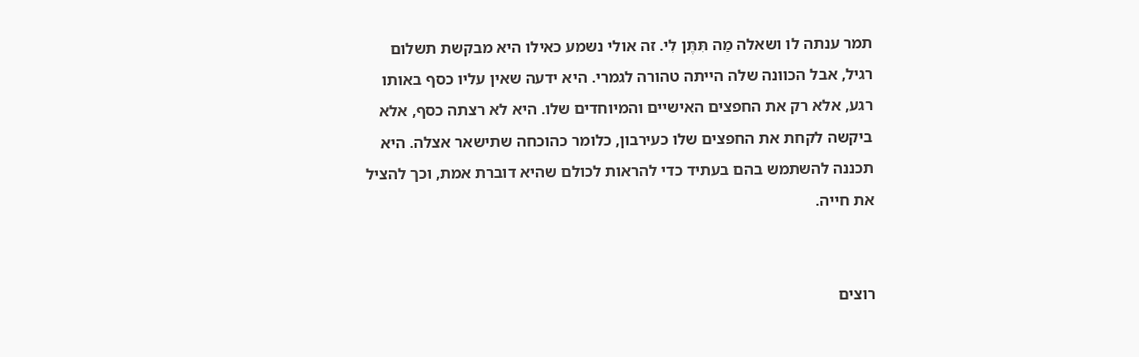תמר ענתה לו ושאלה מַה תִּתֶּן לִי. זה אולי נשמע כאילו היא מבקשת תשלום רגיל, אבל הכוונה שלה הייתה טהורה לגמרי. היא ידעה שאין עליו כסף באותו רגע, אלא רק את החפצים האישיים והמיוחדים שלו. היא לא רצתה כסף, אלא ביקשה לקחת את החפצים שלו כעירבון, כלומר כהוכחה שתישאר אצלה. היא תכננה להשתמש בהם בעתיד כדי להראות לכולם שהיא דוברת אמת, וכך להציל את חייה.


רוצים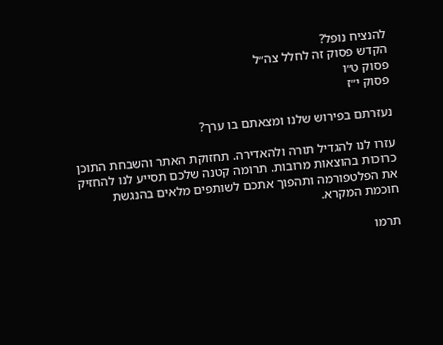להנציח נופל?
הקדש פסוק זה לחלל צה״ל
פסוק ט״ו
פסוק י״ז

נעזרתם בפירוש שלנו ומצאתם בו ערך?

עזרו לנו להגדיל תורה ולהאדירה. תחזוקת האתר והשבחת התוכן כרוכות בהוצאות מרובות. תרומה קטנה שלכם תסייע לנו להחזיק את הפלטפורמה ותהפוך אתכם לשותפים מלאים בהנגשת חוכמת המקרא.

תרמו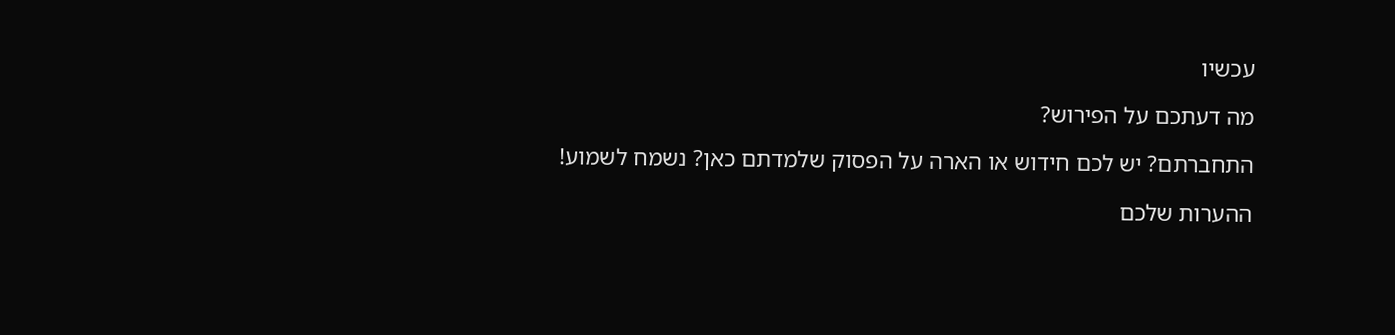עכשיו

מה דעתכם על הפירוש?

התחברתם? יש לכם חידוש או הארה על הפסוק שלמדתם כאן? נשמח לשמוע!

ההערות שלכם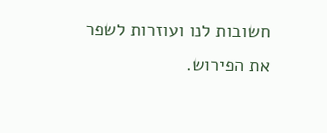חשובות לנו ועוזרות לשפר את הפירוש.